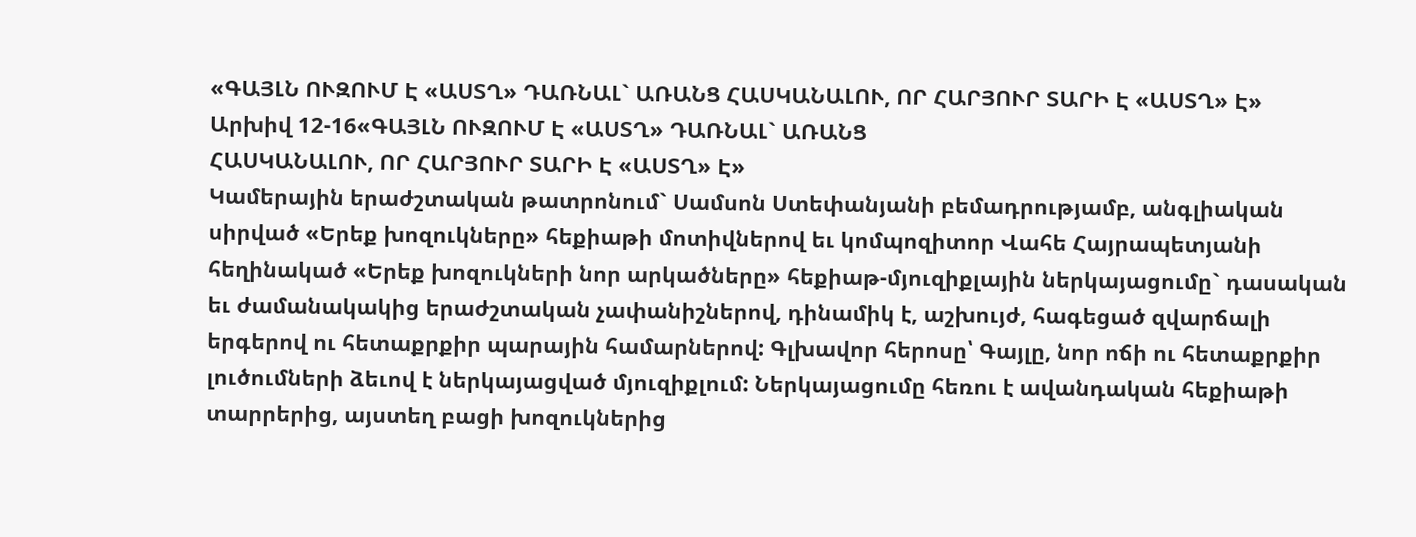«ԳԱՅԼՆ ՈՒԶՈՒՄ Է «ԱՍՏՂ» ԴԱՌՆԱԼ` ԱՌԱՆՑ ՀԱՍԿԱՆԱԼՈՒ, ՈՐ ՀԱՐՅՈՒՐ ՏԱՐԻ Է «ԱՍՏՂ» Է»
Արխիվ 12-16«ԳԱՅԼՆ ՈՒԶՈՒՄ Է «ԱՍՏՂ» ԴԱՌՆԱԼ` ԱՌԱՆՑ
ՀԱՍԿԱՆԱԼՈՒ, ՈՐ ՀԱՐՅՈՒՐ ՏԱՐԻ Է «ԱՍՏՂ» Է»
Կամերային երաժշտական թատրոնում` Սամսոն Ստեփանյանի բեմադրությամբ, անգլիական սիրված «Երեք խոզուկները» հեքիաթի մոտիվներով եւ կոմպոզիտոր Վահե Հայրապետյանի հեղինակած «Երեք խոզուկների նոր արկածները» հեքիաթ-մյուզիքլային ներկայացումը` դասական եւ ժամանակակից երաժշտական չափանիշներով, դինամիկ է, աշխույժ, հագեցած զվարճալի երգերով ու հետաքրքիր պարային համարներով: Գլխավոր հերոսը՝ Գայլը, նոր ոճի ու հետաքրքիր լուծումների ձեւով է ներկայացված մյուզիքլում: Ներկայացումը հեռու է ավանդական հեքիաթի տարրերից, այստեղ բացի խոզուկներից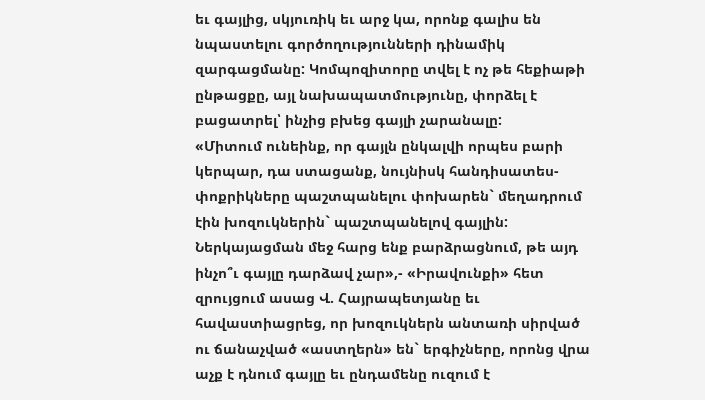եւ գայլից, սկյուռիկ եւ արջ կա, որոնք գալիս են նպաստելու գործողությունների դինամիկ զարգացմանը: Կոմպոզիտորը տվել է ոչ թե հեքիաթի ընթացքը, այլ նախապատմությունը, փորձել է բացատրել՝ ինչից բխեց գայլի չարանալը:
«Միտում ունեինք, որ գայլն ընկալվի որպես բարի կերպար, դա ստացանք, նույնիսկ հանդիսատես-փոքրիկները պաշտպանելու փոխարեն` մեղադրում էին խոզուկներին` պաշտպանելով գայլին: Ներկայացման մեջ հարց ենք բարձրացնում, թե այդ ինչո՞ւ գայլը դարձավ չար»,- «Իրավունքի» հետ զրույցում ասաց Վ. Հայրապետյանը եւ հավաստիացրեց, որ խոզուկներն անտառի սիրված ու ճանաչված «աստղերն» են` երգիչները, որոնց վրա աչք է դնում գայլը եւ ընդամենը ուզում է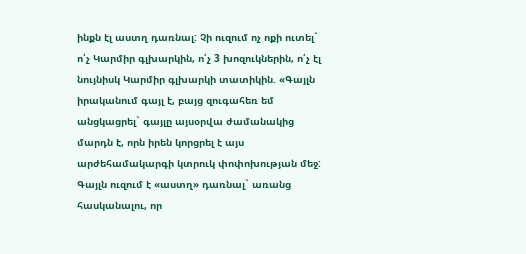ինքն էլ աստղ դառնալ: Չի ուզում ոչ ոքի ուտել` ո՛չ Կարմիր գլխարկին, ո՛չ 3 խոզուկներին, ո՛չ էլ նույնիսկ Կարմիր գլխարկի տատիկին. «Գայլն իրականում գայլ է, բայց զուգահեռ եմ անցկացրել` գայլը այսօրվա ժամանակից մարդն է, որն իրեն կորցրել է այս արժեհամակարգի կտրուկ փոփոխության մեջ: Գայլն ուզում է «աստղ» դառնալ` առանց հասկանալու, որ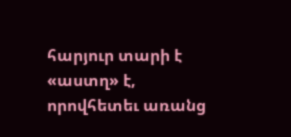հարյուր տարի է «աստղ» է, որովհետեւ առանց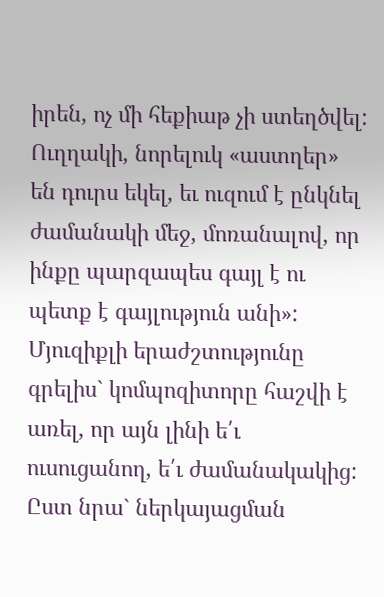իրեն, ոչ մի հեքիաթ չի ստեղծվել: Ուղղակի, նորելուկ «աստղեր» են դուրս եկել, եւ ուզում է ընկնել ժամանակի մեջ, մոռանալով, որ ինքը պարզապես գայլ է ու պետք է գայլություն անի»:
Մյուզիքլի երաժշտությունը գրելիս` կոմպոզիտորը հաշվի է առել, որ այն լինի ե՛ւ ուսուցանող, ե՛ւ ժամանակակից: Ըստ նրա` ներկայացման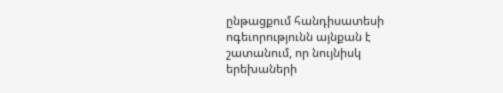ընթացքում հանդիսատեսի ոգեւորությունն այնքան է շատանում, որ նույնիսկ երեխաների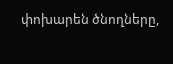փոխարեն ծնողները,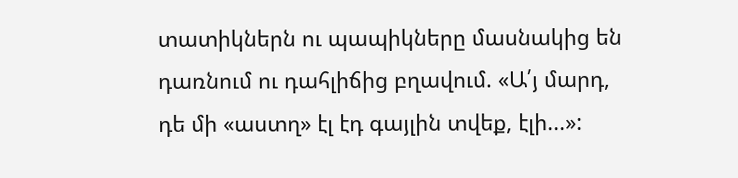տատիկներն ու պապիկները մասնակից են դառնում ու դահլիճից բղավում. «Ա՛յ մարդ, դե մի «աստղ» էլ էդ գայլին տվեք, էլի...»: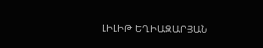ԼԻԼԻԹ ԵՂԻԱԶԱՐՅԱՆ